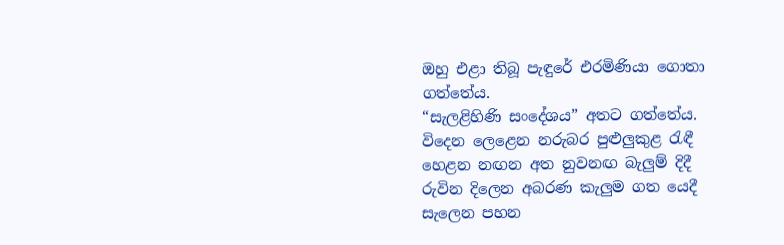ඔහු එළා තිබූ පැඳුරේ එරමිණියා ගොතා ගත්තේය.
“සැලළිහිණි සංදේශය” අතට ගත්තේය.
විදෙන ලෙළෙන නරුබර පුළුලුකුළ රැඳී
හෙළන නඟන අත නුවනඟ බැලුම් දිදී
රුවින දිලෙන අබරණ කැලුම ගත යෙදී
සැලෙන පහන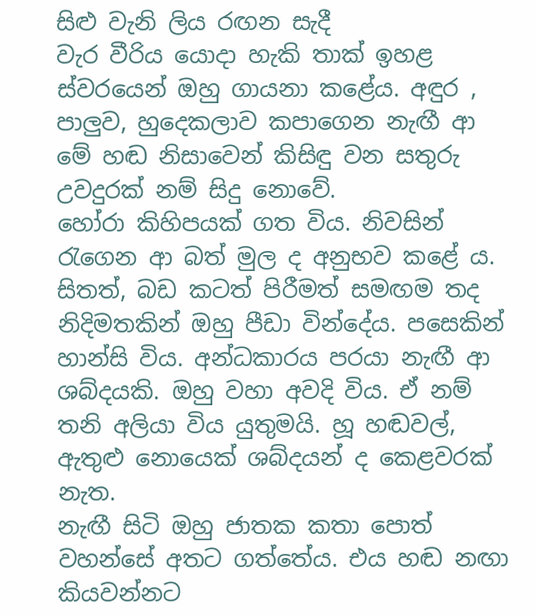සිළු වැනි ලිය රඟන සැදී
වැර වීරිය යොදා හැකි තාක් ඉහළ ස්වරයෙන් ඔහු ගායනා කළේය. අඳුර , පාලුව, හුදෙකලාව කපාගෙන නැඟී ආ මේ හඬ නිසාවෙන් කිසිඳු වන සතුරු උවදුරක් නම් සිදු නොවේ.
හෝරා කිහිපයක් ගත විය. නිවසින් රැගෙන ආ බත් මුල ද අනුභව කළේ ය. සිතත්, බඩ කටත් පිරීමත් සමඟම තද නිදිමතකින් ඔහු පීඩා වින්දේය. පසෙකින් හාන්සි විය. අන්ධකාරය පරයා නැඟී ආ ශබ්දයකි. ඔහු වහා අවදි විය. ඒ නම් තනි අලියා විය යුතුමයි. හූ හඬවල්, ඇතුළු නොයෙක් ශබ්දයන් ද කෙළවරක් නැත.
නැඟී සිටි ඔහු ජාතක කතා පොත් වහන්සේ අතට ගත්තේය. එය හඬ නඟා කියවන්නට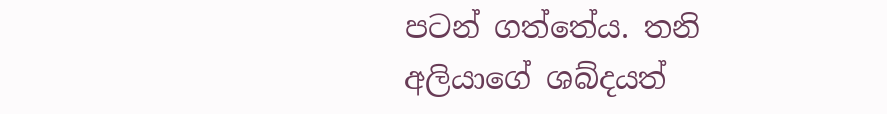පටන් ගත්තේය. තනි අලියාගේ ශබ්දයත්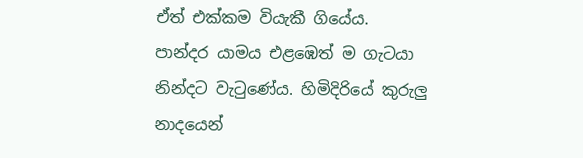ඒත් එක්කම වියැකී ගියේය.
පාන්දර යාමය එළඹෙත් ම ගැටයා නින්දට වැටුණේය. හිමිදිරියේ කුරුලු නාදයෙන්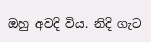ඔහු අවදි විය. නිදි ගැට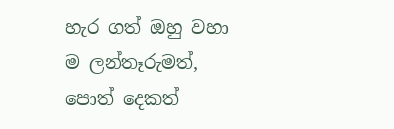හැර ගත් ඔහු වහා ම ලන්තෑරුමත්, පොත් දෙකත්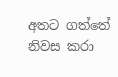අතට ගත්තේ නිවස කරා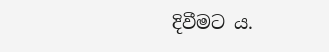දිවීමට ය.